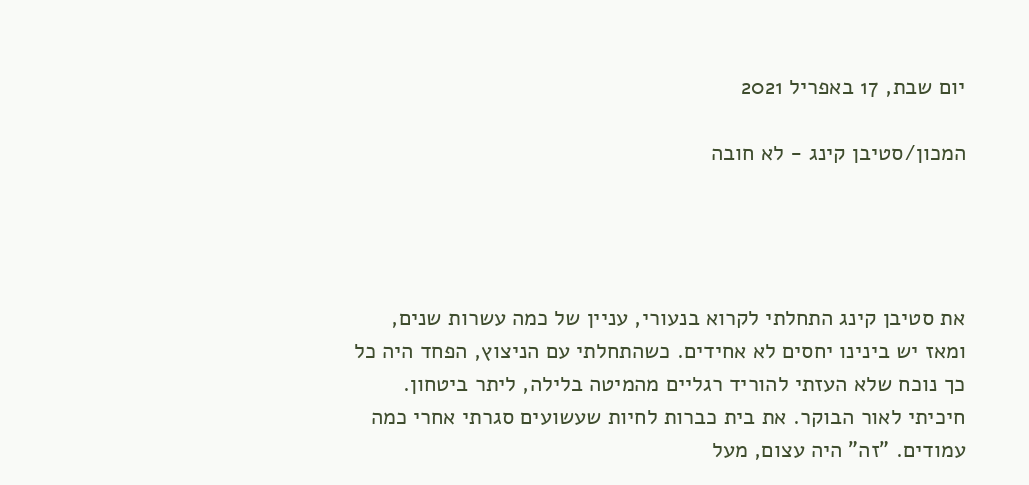יום שבת, 17 באפריל 2021

המכון/סטיבן קינג - לא חובה




את סטיבן קינג התחלתי לקרוא בנעורי, עניין של כמה עשרות שנים, ומאז יש בינינו יחסים לא אחידים. כשהתחלתי עם הניצוץ, הפחד היה כל כך נוכח שלא העזתי להוריד רגליים מהמיטה בלילה, ליתר ביטחון. חיכיתי לאור הבוקר. את בית כברות לחיות שעשועים סגרתי אחרי כמה עמודים. "זה" היה עצום, מעל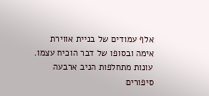אלף עמודים של בניית אווירת אימה ובסופו של דבר הוכיח עצמו. עונות מתחלפות הניב ארבעה סיפורים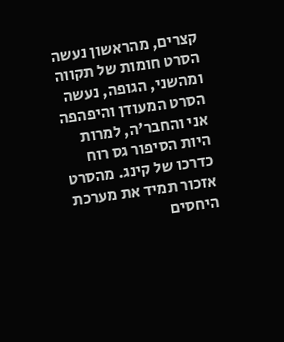קצרים, מהראשון נעשה הסרט חומות של תקווה ומהשני, הגופה, נעשה הסרט המעודן והיפהפה אני והחבר'ה, למרות היות הסיפור גס רוח כדרכו של קינג. מהסרט אזכור תמיד את מערכת היחסים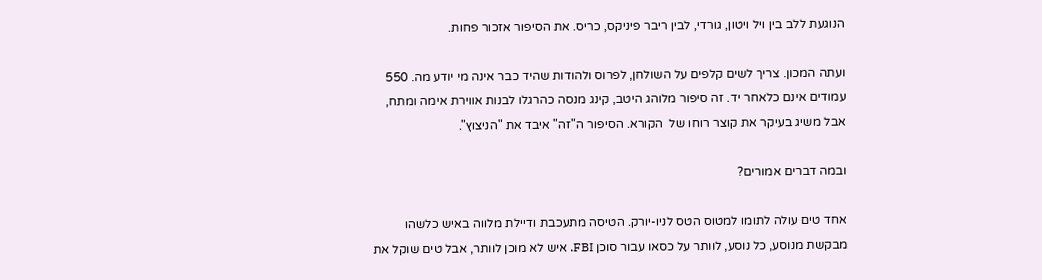הנוגעת ללב בין ויל ויטון, גורדי, לבין ריבר פיניקס, כריס. את הסיפור אזכור פחות.

ועתה המכון. צריך לשים קלפים על השולחן, לפרוס ולהודות שהיד כבר אינה מי יודע מה. 550 עמודים אינם כלאחר יד. זה סיפור מלוהג היטב, קינג מנסה כהרגלו לבנות אווירת אימה ומתח, אבל משיג בעיקר את קוצר רוחו של  הקורא. הסיפור ה"זה" איבד את "הניצוץ".

ובמה דברים אמורים?

אחד טים עולה לתומו למטוס הטס לניו-יורק. הטיסה מתעכבת ודיילת מלווה באיש כלשהו מבקשת מנוסע, כל נוסע, לוותר על כסאו עבור סוכן FBI. איש לא מוכן לוותר, אבל טים שוקל את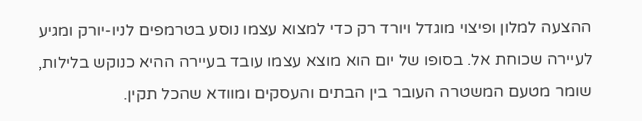ההצעה למלון ופיצוי מוגדל ויורד רק כדי למצוא עצמו נוסע בטרמפים לניו-יורק ומגיע לעיירה שכוחת אל. בסופו של יום הוא מוצא עצמו עובד בעיירה ההיא כנוקש בלילות, שומר מטעם המשטרה העובר בין הבתים והעסקים ומוודא שהכל תקין.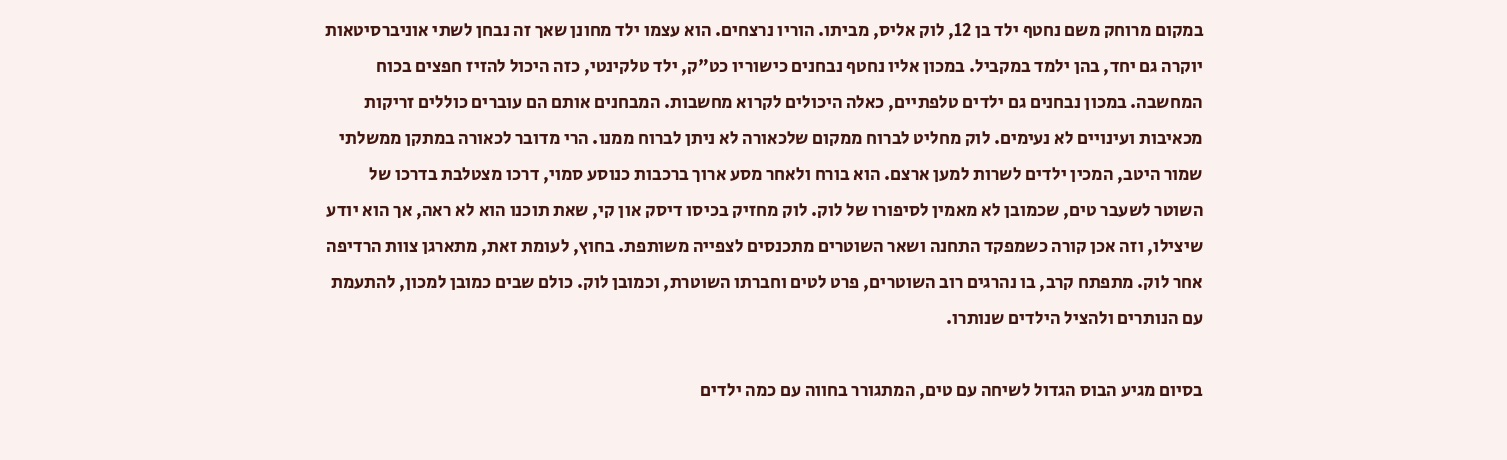במקום מרוחק משם נחטף ילד בן 12, לוק אליס, מביתו. הוריו נרצחים. הוא עצמו ילד מחונן שאך זה נבחן לשתי אוניברסיטאות יוקרה גם יחד, בהן ילמד במקביל. במכון אליו נחטף נבחנים כישוריו כט"ק, ילד טלקינטי, כזה היכול להזיז חפצים בכוח המחשבה. במכון נבחנים גם ילדים טלפתיים, כאלה היכולים לקרוא מחשבות. המבחנים אותם הם עוברים כוללים זריקות מכאיבות ועינויים לא נעימים. לוק מחליט לברוח ממקום שלכאורה לא ניתן לברוח ממנו. הרי מדובר לכאורה במתקן ממשלתי שמור היטב, המכין ילדים לשרות למען ארצם. הוא בורח ולאחר מסע ארוך ברכבות כנוסע סמוי, דרכו מצטלבת בדרכו של השוטר לשעבר טים, שכמובן לא מאמין לסיפורו של לוק. לוק מחזיק בכיסו דיסק און קי, שאת תוכנו הוא לא ראה, אך הוא יודע שיצילו, וזה אכן קורה כשמפקד התחנה ושאר השוטרים מתכנסים לצפייה משותפת. בחוץ, לעומת זאת, מתארגן צוות הרדיפה אחר לוק. מתפתח קרב, בו נהרגים רוב השוטרים, פרט לטים וחברתו השוטרת, וכמובן לוק. כולם שבים כמובן למכון, להתעמת עם הנותרים ולהציל הילדים שנותרו.

בסיום מגיע הבוס הגדול לשיחה עם טים, המתגורר בחווה עם כמה ילדים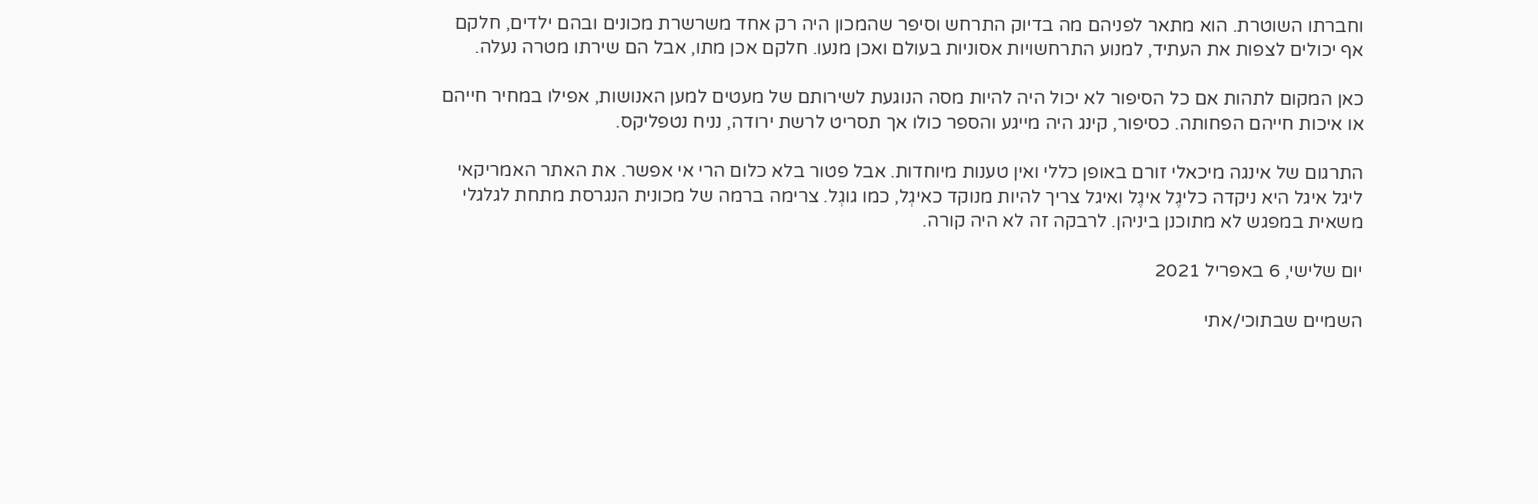וחברתו השוטרת. הוא מתאר לפניהם מה בדיוק התרחש וסיפר שהמכון היה רק אחד משרשרת מכונים ובהם ילדים, חלקם אף יכולים לצפות את העתיד, למנוע התרחשויות אסוניות בעולם ואכן מנעו. חלקם אכן מתו, אבל הם שירתו מטרה נעלה.

כאן המקום לתהות אם כל הסיפור לא יכול היה להיות מסה הנוגעת לשירותם של מעטים למען האנושות, אפילו במחיר חייהם או איכות חייהם הפחותה. כסיפור, קינג היה מייגע והספר כולו אך תסריט לרשת ירודה, נניח נטפליקס.

התרגום של אינגה מיכאלי זורם באופן כללי ואין טענות מיוחדות. אבל פטור בלא כלום הרי אי אפשר. את האתר האמריקאי ליגל איגל היא ניקדה כליגֶל איגֶל ואיגל צריך להיות מנוקד כאיגְל, כמו גוגְל. צרימה ברמה של מכונית הנגרסת מתחת לגלגלי משאית במפגש לא מתוכנן ביניהן. לרבקה זה לא היה קורה.

יום שלישי, 6 באפריל 2021

השמיים שבתוכי/אתי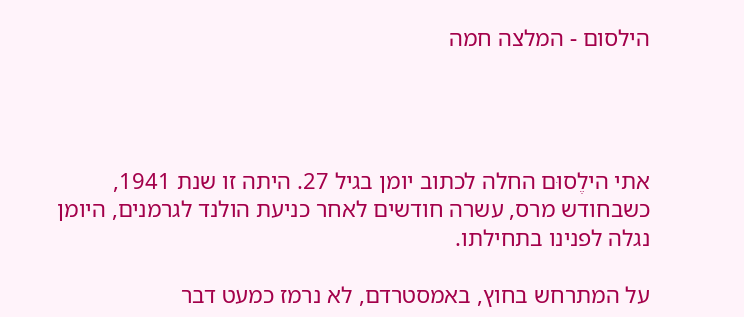הילסום - המלצה חמה




אתי הילֶסוּם החלה לכתוב יומן בגיל 27. היתה זו שנת 1941, כשבחודש מרס, עשרה חודשים לאחר כניעת הולנד לגרמנים, היומן נגלה לפנינו בתחילתו.

על המתרחש בחוץ, באמסטרדם, לא נרמז כמעט דבר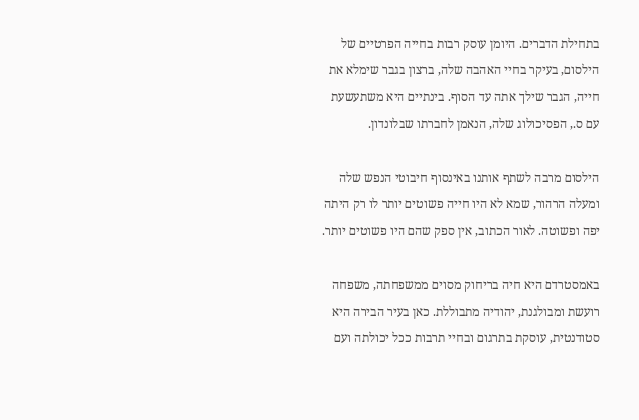בתחילת הדברים. היומן עוסק רבות בחייה הפרטיים של הילסום, בעיקר בחיי האהבה שלה, ברצון בגבר שימלא את חייה, הגבר שילך אתה עד הסוף. בינתיים היא משתעשעת עם ס., הפסיכולוג שלה, הנאמן לחברתו שבלונדון.

הילסום מרבה לשתף אותנו באינסוף חיבוטי הנפש שלה ומעלה הרהור, שמא לא היו חייה פשוטים יותר לו רק היתה יפה ופשוטה. לאור הכתוב, אין ספק שהם היו פשוטים יותר.

באמסטרדם היא חיה בריחוק מסוים ממשפחתה, משפחה רועשת ומבולגנת, יהודיה מתבוללת. כאן בעיר הבירה היא סטודנטית, עוסקת בתרגום ובחיי תרבות ככל יכולתה ועם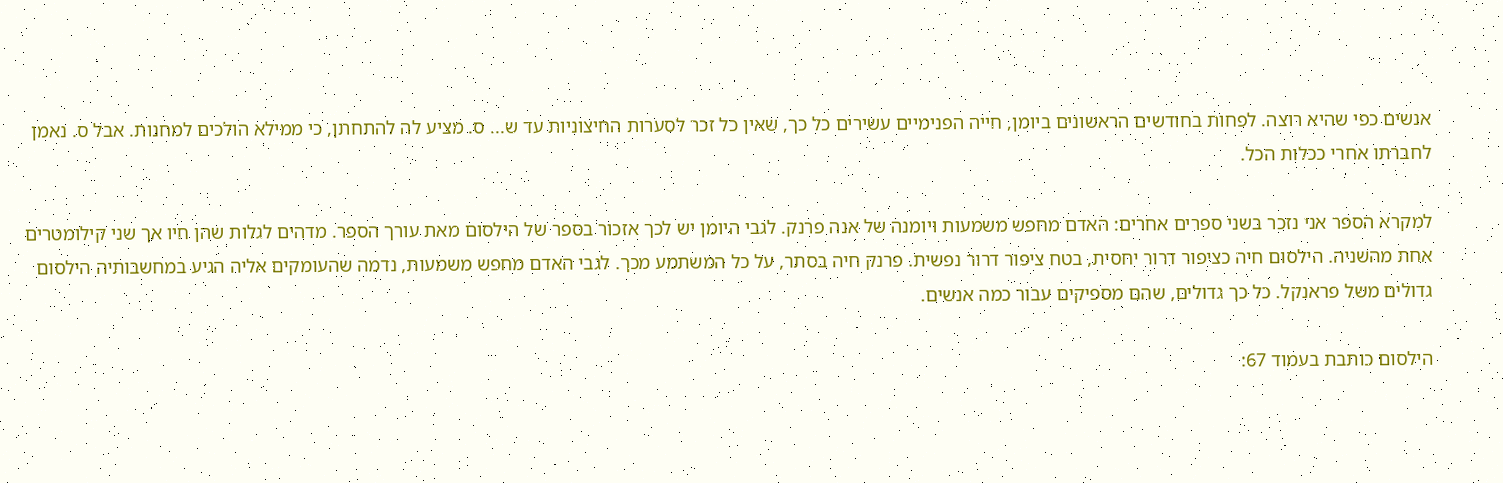אנשים כפי שהיא רוצה. לפחות בחודשים הראשונים ביומן, חייה הפנימיים עשירים כל כך, שאין כל זכר לסערות החיצוניות עד ש... ס. מציע לה להתחתן, כי ממילא הולכים למחנות. אבל ס. נאמן לחברתו אחרי ככלות הכל.

למקרא הספר אני נזכר בשני ספרים אחרים: האדם מחפש משמעות ויומנה של אנה פרנק. לגבי היומן יש לכך אזכור בספר של הילסום מאת עורך הספר. מדהים לגלות שהן חיו אך שני קילומטרים אחת מהשניה. הילסום חיה כציפור דרור יחסית, בטח ציפור דרור נפשית. פרנק חיה בסתר, על כל המשתמע מכך. לגבי האדם מחפש משמעות, נדמה שהעומקים אליה הגיע במחשבותיה הילסום גדולים משל פראנקל. כל כך גדולים, שהם מספיקים עבור כמה אנשים.

הילסום כותבת בעמוד 67: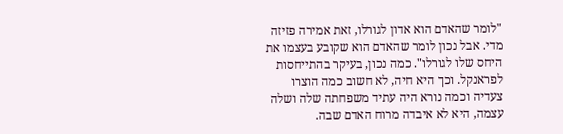"לומר שהאדם הוא אדון לגורלו, זאת אמירה פזיזה מדי. אבל נכון לומר שהאדם הוא שקובע בעצמו את היחס שלו לגורלו". כמה נכון, בעיקר בהתייחסות לפראנקל. וכך היא חיה, לא חשוב כמה הוצרו צעדיה וכמה נורא היה עתיד משפחתה שלה ושלה עצמה, היא לא איבדה מרוח האדם שבה.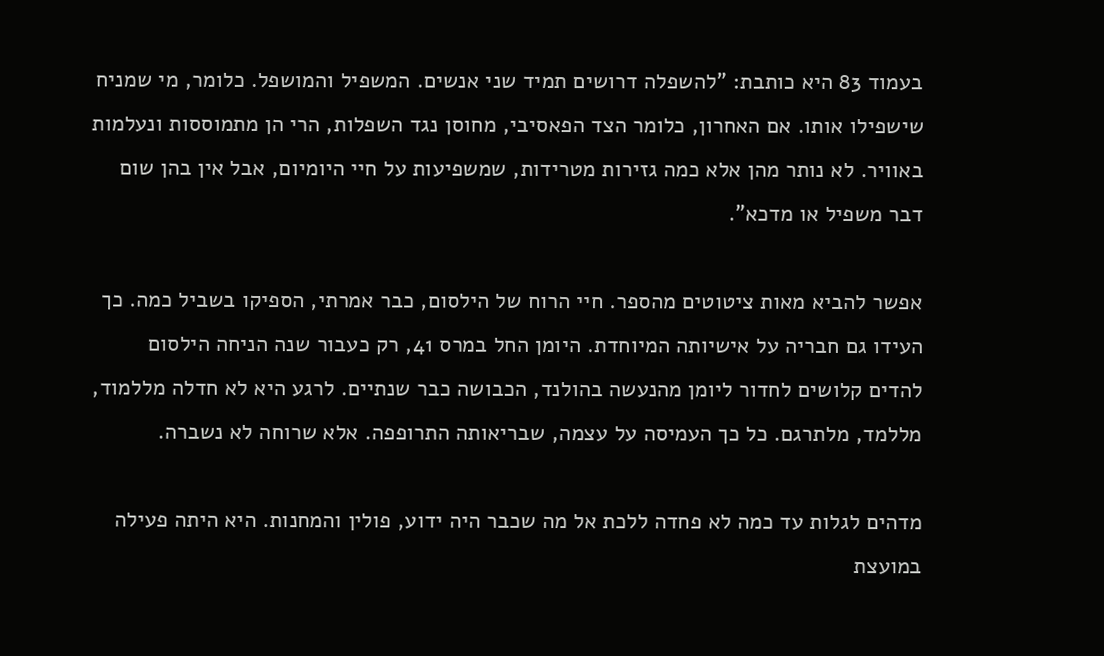בעמוד 83 היא כותבת: "להשפלה דרושים תמיד שני אנשים. המשפיל והמושפל. כלומר, מי שמניח שישפילו אותו. אם האחרון, כלומר הצד הפאסיבי, מחוסן נגד השפלות, הרי הן מתמוססות ונעלמות באוויר. לא נותר מהן אלא כמה גזירות מטרידות, שמשפיעות על חיי היומיום, אבל אין בהן שום דבר משפיל או מדכא".

אפשר להביא מאות ציטוטים מהספר. חיי הרוח של הילסום, כבר אמרתי, הספיקו בשביל כמה. כך העידו גם חבריה על אישיותה המיוחדת. היומן החל במרס 41, רק כעבור שנה הניחה הילסום להדים קלושים לחדור ליומן מהנעשה בהולנד, הכבושה כבר שנתיים. לרגע היא לא חדלה מללמוד, מללמד, מלתרגם. כל כך העמיסה על עצמה, שבריאותה התרופפה. אלא שרוחה לא נשברה.

מדהים לגלות עד כמה לא פחדה ללכת אל מה שכבר היה ידוע, פולין והמחנות. היא היתה פעילה במועצת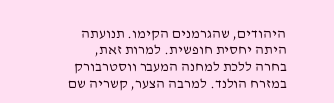היהודים, שהגרמנים הקימו. תנועתה היתה יחסית חופשית. למרות זאת, בחרה ללכת למחנה המעבר ווסטרבורק במזרח הולנד. למרבה הצער, קשריה שם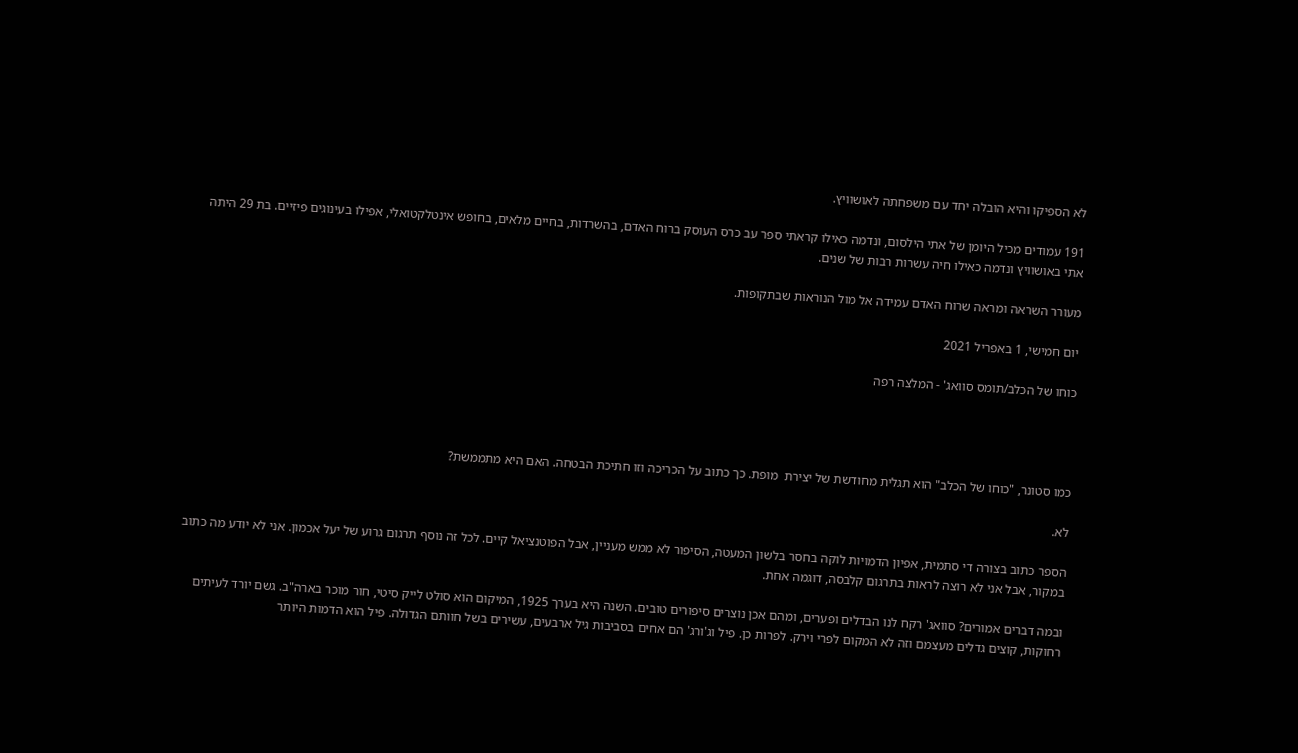לא הספיקו והיא הובלה יחד עם משפחתה לאושוויץ.

191 עמודים מכיל היומן של אתי הילסום, ונדמה כאילו קראתי ספר עב כרס העוסק ברוח האדם, בהשרדות, בחיים מלאים, בחופש אינטלקטואלי, אפילו בעינוגים פיזיים. בת 29 היתה אתי באושוויץ ונדמה כאילו חיה עשרות רבות של שנים.

מעורר השראה ומראה שרוח האדם עמידה אל מול הנוראות שבתקופות.

יום חמישי, 1 באפריל 2021

כוחו של הכלב/תומס סוואג' - המלצה רפה




כמו סטונר, "כוחו של הכלב" הוא תגלית מחודשת של יצירת  מופת. כך כתוב על הכריכה וזו חתיכת הבטחה. האם היא מתממשת?

לא.

הספר כתוב בצורה די סתמית, אפיון הדמויות לוקה בחסר בלשון המעטה, הסיפור לא ממש מעניין, אבל הפוטנציאל קיים. לכל זה נוסף תרגום גרוע של יעל אכמון. אני לא יודע מה כתוב במקור, אבל אני לא רוצה לראות בתרגום קלבסה, דוגמה אחת.

ובמה דברים אמורים? סוואג' רקח לנו הבדלים ופערים, ומהם אכן נוצרים סיפורים טובים. השנה היא בערך 1925, המיקום הוא סולט לייק סיטי, חור מוכר בארה"ב. גשם יורד לעיתים רחוקות, קוצים גדלים מעצמם וזה לא המקום לפרי וירק. לפרות כן. פיל וג'ורג' הם אחים בסביבות גיל ארבעים, עשירים בשל חוותם הגדולה. פיל הוא הדמות היותר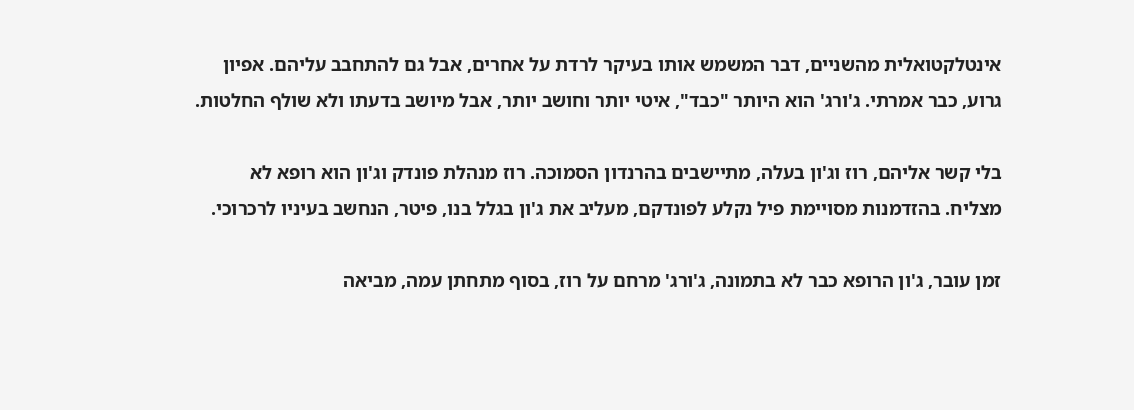אינטלקטואלית מהשניים, דבר המשמש אותו בעיקר לרדת על אחרים, אבל גם להתחבב עליהם. אפיון גרוע, כבר אמרתי. ג'ורג' הוא היותר "כבד", איטי יותר וחושב יותר, אבל מיושב בדעתו ולא שולף החלטות.

בלי קשר אליהם, רוז וג'ון בעלה, מתיישבים בהרנדון הסמוכה. רוז מנהלת פונדק וג'ון הוא רופא לא מצליח. בהזדמנות מסויימת פיל נקלע לפונדקם, מעליב את ג'ון בגלל בנו, פיטר, הנחשב בעיניו לרכרוכי.

זמן עובר, ג'ון הרופא כבר לא בתמונה, ג'ורג' מרחם על רוז, בסוף מתחתן עמה, מביאה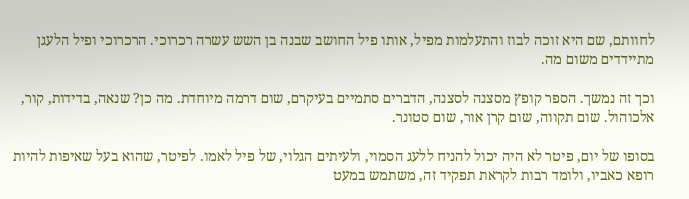לחוותם, שם היא זוכה לבוז והתעלמות מפיל, אותו פיל החושב שבנה בן השש עשרה רכרוכי. הרכרוכי ופיל הלעגן מתיידדים משום מה.

וכך זה נמשך. הספר קופץ מסצנה לסצנה, הדברים סתמיים בעיקרם, שום דרמה מיוחדת. מה כן? שנאה, בדידות, קור, אלכוהול. שום תקווה, שום קרן אור, שום סטונר.

בסופו של יום, פיטר לא היה יכול להניח ללעג הסמוי, ולעיתים הגלוי, של פיל לאמו. לפיטר, שהוא בעל שאיפות להיות רופא כאביו, ולומד רבות לקראת תפקיד זה, משתמש במעט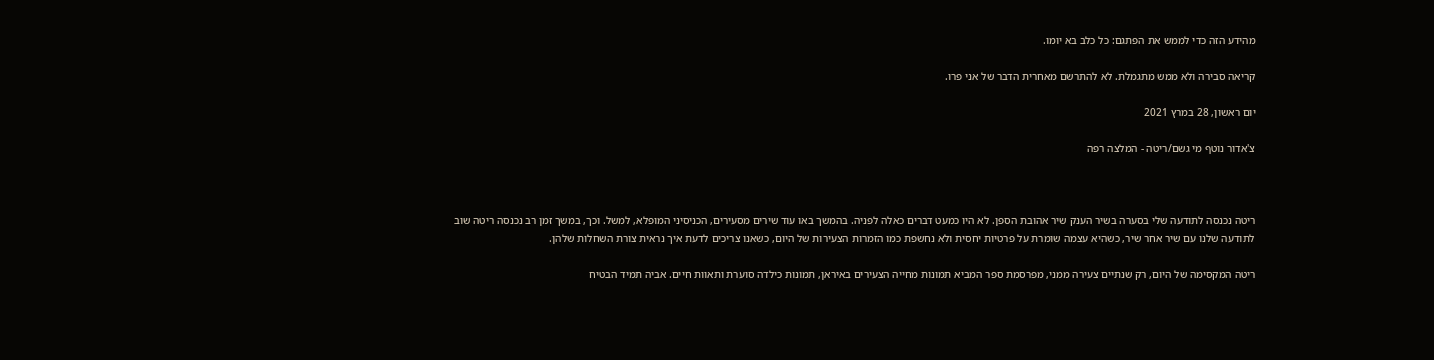מהידע הזה כדי לממש את הפתגם: כל כלב בא יומו.

קריאה סבירה ולא ממש מתגמלת. לא להתרשם מאחרית הדבר של אני פרו.

יום ראשון, 28 במרץ 2021

צ'אדור נוטף מי גשם/ריטה - המלצה רפה



ריטה נכנסה לתודעה שלי בסערה בשיר הענק שיר אהובת הספן. לא היו כמעט דברים כאלה לפניה. בהמשך באו עוד שירים מסעירים, הכניסיני המופלא, למשל. וכך, במשך זמן רב נכנסה ריטה שוב לתודעה שלנו עם שיר אחר שיר, כשהיא עצמה שומרת על פרטיות יחסית ולא נחשפת כמו הזמרות הצעירות של היום, כשאנו צריכים לדעת איך נראית צורת השחלות שלהן.

ריטה המקסימה של היום, רק שנתיים צעירה ממני, מפרסמת ספר המביא תמונות מחייה הצעירים באיראן, תמונות כילדה סוערת ותאוות חיים. אביה תמיד הבטיח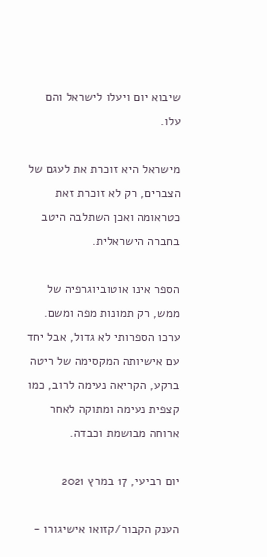שיבוא יום ויעלו לישראל והם עלו.

מישראל היא זוכרת את לעגם של הצברים, רק לא זוכרת זאת כטראומה ואכן השתלבה היטב בחברה הישראלית.

הספר אינו אוטוביוגרפיה של ממש, רק תמונות מפה ומשם. ערכו הספרותי לא גדול, אבל יחד עם אישיותה המקסימה של ריטה ברקע, הקריאה נעימה לרוב, כמו קצפית נעימה ומתוקה לאחר ארוחה מבושמת וכבדה.

יום רביעי, 17 במרץ 2021

הענק הקבור/קזואו אישיגורו -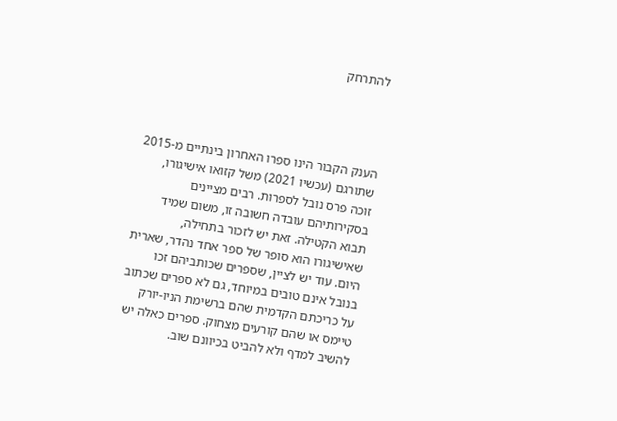להתרחק




הענק הקבור הינו ספרו האחרון בינתיים מ-2015 שתורגם (עכשיו 2021) משל קזואו אישיגורו, זוכה פרס נובל לספרות. רבים מציינים בסקירותיהם עובדה חשובה זו, משום שמיד תבוא הקטילה. זאת יש לזכור בתחילה, שאישיגורו הוא סופר של ספר אחד נהדר, שארית היום. עוד יש לציין, שספרים שכותביהם זכו בנובל אינם טובים במיוחד, גם לא ספרים שכתוב על כריכתם הקדמית שהם ברשימת הניו-יורק טיימס או שהם קורעים מצחוק. ספרים כאלה יש להשיב למדף ולא להביט בכיוונם שוב.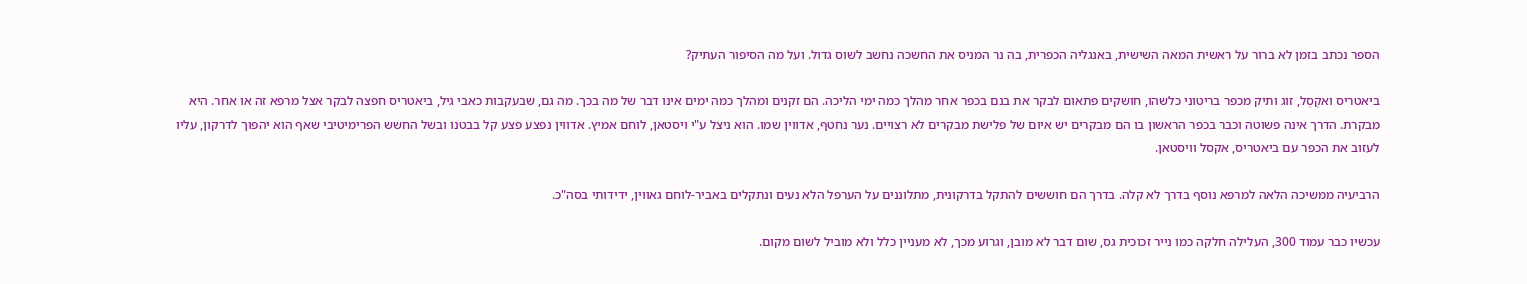הספר נכתב בזמן לא ברור על ראשית המאה השישית, באנגליה הכפרית, בה נר המניס את החשכה נחשב לשוס גדול. ועל מה הסיפור העתיק?

ביאטריס ואקְסְל, זוג ותיק מכפר בריטוני כלשהו, חושקים פתאום לבקר את בנם בכפר אחר מהלך כמה ימי הליכה. הם זקנים ומהלך כמה ימים אינו דבר של מה בכך. מה גם, שבעקבות כאבי גיל, ביאטריס חפצה לבקר אצל מרפא זה או אחר. היא מבקרת. הדרך אינה פשוטה וכבר בכפר הראשון בו הם מבקרים יש איום של פלישת מבקרים לא רצויים. נער נחטף, אדווין שמו. הוא ניצל ע"י ויסטאן, לוחם אמיץ. אדווין נפצע פצע קל בבטנו ובשל החשש הפרימיטיבי שאף הוא יהפוך לדרקון, עליו לעזוב את הכפר עם ביאטריס, אקסל וויסטאן.

הרביעיה ממשיכה הלאה למרפא נוסף בדרך לא קלה. בדרך הם חוששים להתקל בדרקונית, מתלוננים על הערפל הלא נעים ונתקלים באביר-לוחם גאווין, ידידותי בסה"כ.

עכשיו כבר עמוד 300, העלילה חלקה כמו נייר זכוכית גס, שום דבר לא מובן, וגרוע מכך, לא מעניין כלל ולא מוביל לשום מקום.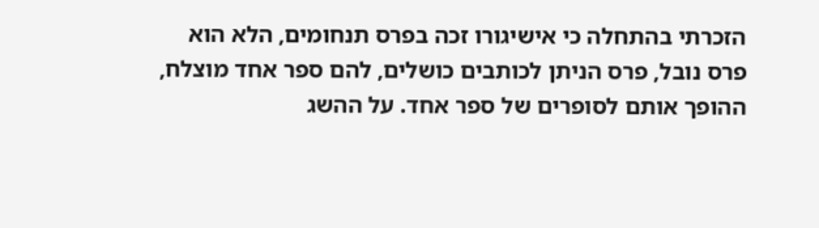הזכרתי בהתחלה כי אישיגורו זכה בפרס תנחומים, הלא הוא פרס נובל, פרס הניתן לכותבים כושלים, להם ספר אחד מוצלח, ההופך אותם לסופרים של ספר אחד. על ההשג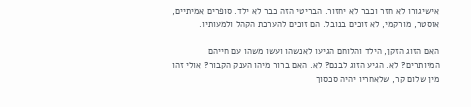אישיגורו לא חזר וכבר לא יחזור. הבריטי הזה כבר לא ילד. סופרים אמיתיים, אוסטר, מורקמי, לא זוכים בנובל. הם זוכים להערכת הקהל ולמעותיו.

האם הזוג הזקן, הילד והלוחם הגיעו לאנשהו ועשו משהו עם חייהם המיותרים? לא. הגיע הזוג לבנם? לא. האם ברור מיהו הענק הקבור? אולי זהו מין שלום קר, שלאחריו יהיה סכסוך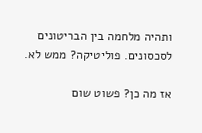ותהיה מלחמה בין הבריטונים לסכסונים. פוליטיקה? ממש לא.

אז מה כן? פשוט שום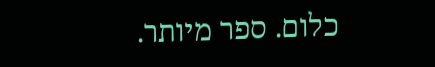כלום. ספר מיותר.